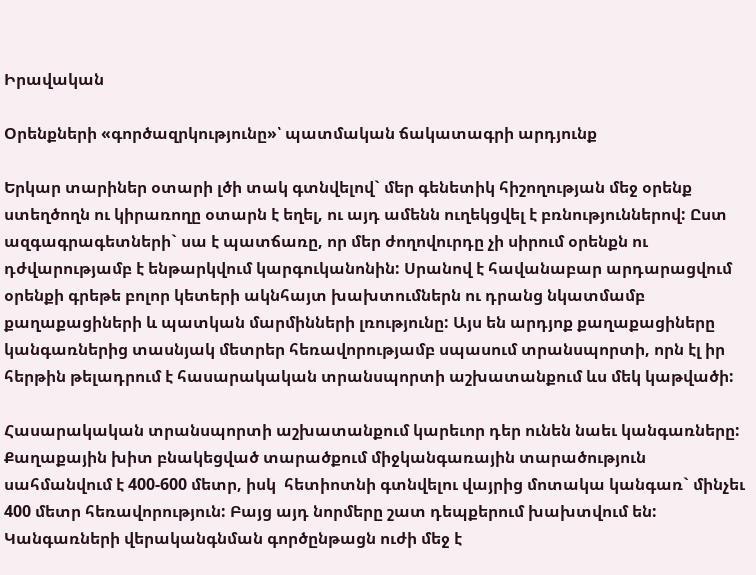Իրավական

Օրենքների «գործազրկությունը»՝ պատմական ճակատագրի արդյունք

Երկար տարիներ օտարի լծի տակ գտնվելով` մեր գենետիկ հիշողության մեջ օրենք ստեղծողն ու կիրառողը օտարն է եղել, ու այդ ամենն ուղեկցվել է բռնություններով: Ըստ ազգագրագետների` սա է պատճառը, որ մեր ժողովուրդը չի սիրում օրենքն ու դժվարությամբ է ենթարկվում կարգուկանոնին: Սրանով է հավանաբար արդարացվում օրենքի գրեթե բոլոր կետերի ակնհայտ խախտումներն ու դրանց նկատմամբ քաղաքացիների և պատկան մարմինների լռությունը: Այս են արդյոք քաղաքացիները կանգառներից տասնյակ մետրեր հեռավորությամբ սպասում տրանսպորտի, որն էլ իր հերթին թելադրում է հասարակական տրանսպորտի աշխատանքում ևս մեկ կաթվածի:

Հասարակական տրանսպորտի աշխատանքում կարեւոր դեր ունեն նաեւ կանգառները: Քաղաքային խիտ բնակեցված տարածքում միջկանգառային տարածություն սահմանվում է 400-600 մետր, իսկ  հետիոտնի գտնվելու վայրից մոտակա կանգառ` մինչեւ 400 մետր հեռավորություն: Բայց այդ նորմերը շատ դեպքերում խախտվում են: Կանգառների վերականգնման գործընթացն ուժի մեջ է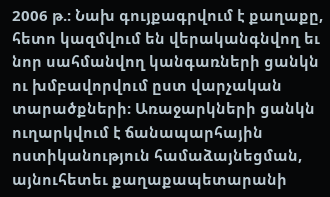2006 թ.: Նախ գույքագրվում է քաղաքը, հետո կազմվում են վերականգնվող եւ նոր սահմանվող կանգառների ցանկն ու խմբավորվում ըստ վարչական տարածքների: Առաջարկների ցանկն ուղարկվում է ճանապարհային ոստիկանություն համաձայնեցման, այնուհետեւ քաղաքապետարանի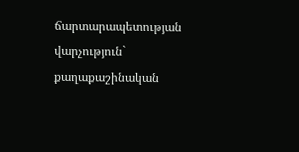ճարտարապետության վարչություն` քաղաքաշինական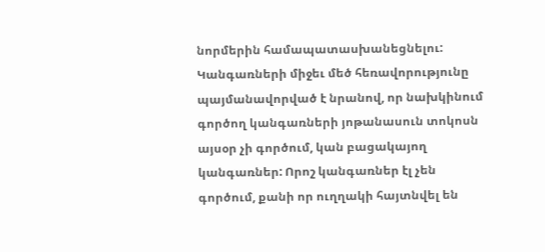նորմերին համապատասխանեցնելու: Կանգառների միջեւ մեծ հեռավորությունը պայմանավորված է նրանով, որ նախկինում գործող կանգառների յոթանասուն տոկոսն այսօր չի գործում, կան բացակայող կանգառներ: Որոշ կանգառներ էլ չեն գործում, քանի որ ուղղակի հայտնվել են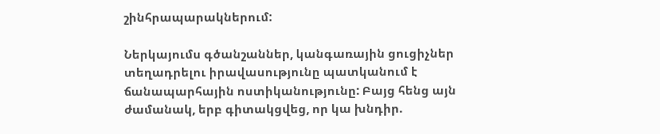շինհրապարակներում:

Ներկայումս գծանշաններ, կանգառային ցուցիչներ տեղադրելու իրավասությունը պատկանում է ճանապարհային ոստիկանությունը: Բայց հենց այն ժամանակ, երբ գիտակցվեց, որ կա խնդիր.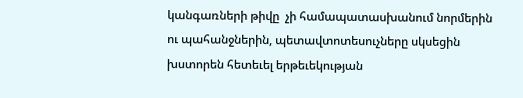կանգառների թիվը  չի համապատասխանում նորմերին ու պահանջներին, պետավտոտեսուչները սկսեցին խստորեն հետեւել երթեւեկության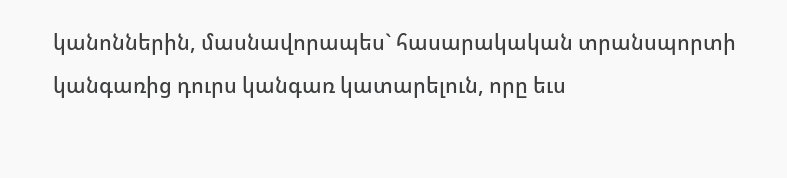կանոններին, մասնավորապես` հասարակական տրանսպորտի կանգառից դուրս կանգառ կատարելուն, որը եւս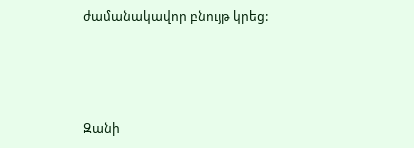ժամանակավոր բնույթ կրեց:




Զանի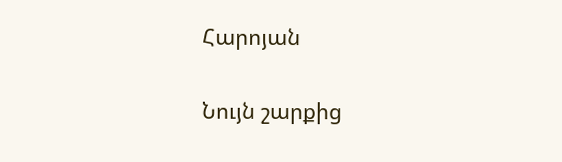Հարոյան

Նույն շարքից